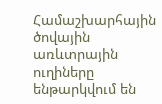Համաշխարհային ծովային առևտրային ուղիները ենթարկվում են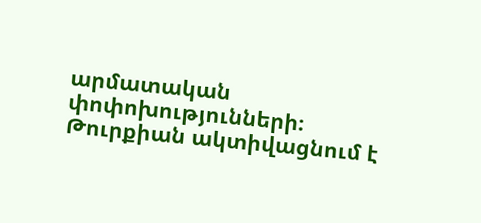արմատական փոփոխությունների։ Թուրքիան ակտիվացնում է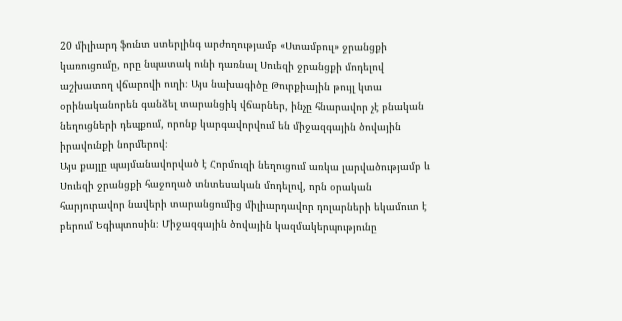20 միլիարդ ֆունտ ստերլինգ արժողությամբ «Ստամբուլ» ջրանցքի կառուցումը, որը նպատակ ունի դառնալ Սուեզի ջրանցքի մոդելով աշխատող վճարովի ուղի։ Այս նախագիծը Թուրքիային թույլ կտա օրինականորեն գանձել տարանցիկ վճարներ, ինչը հնարավոր չէ բնական նեղուցների դեպքում, որոնք կարգավորվում են միջազգային ծովային իրավունքի նորմերով։
Այս քայլը պայմանավորված է Հորմուզի նեղուցում առկա լարվածությամբ և Սուեզի ջրանցքի հաջողած տնտեսական մոդելով, որն օրական հարյուրավոր նավերի տարանցումից միլիարդավոր դոլարների եկամուտ է բերում Եգիպտոսին։ Միջազգային ծովային կազմակերպությունը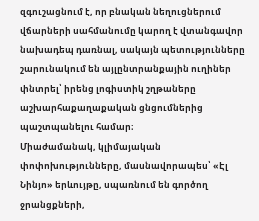զգուշացնում է, որ բնական նեղուցներում վճարների սահմանումը կարող է վտանգավոր նախադեպ դառնալ, սակայն պետությունները շարունակում են այլընտրանքային ուղիներ փնտրել՝ իրենց լոգիստիկ շղթաները աշխարհաքաղաքական ցնցումներից պաշտպանելու համար։
Միաժամանակ, կլիմայական փոփոխությունները, մասնավորապես՝ «Էլ Նինյո» երևույթը, սպառնում են գործող ջրանցքների,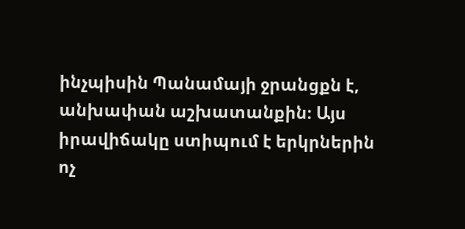ինչպիսին Պանամայի ջրանցքն է, անխափան աշխատանքին։ Այս իրավիճակը ստիպում է երկրներին ոչ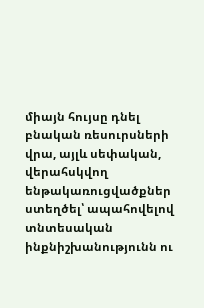միայն հույսը դնել բնական ռեսուրսների վրա, այլև սեփական, վերահսկվող ենթակառուցվածքներ ստեղծել՝ ապահովելով տնտեսական ինքնիշխանությունն ու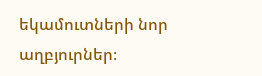եկամուտների նոր աղբյուրներ։